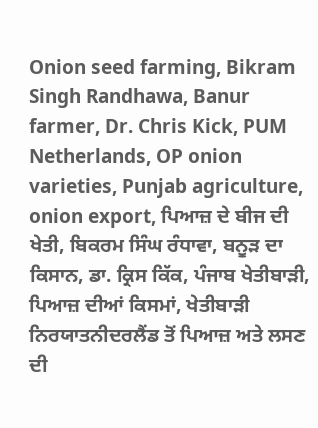Onion seed farming, Bikram Singh Randhawa, Banur farmer, Dr. Chris Kick, PUM Netherlands, OP onion varieties, Punjab agriculture, onion export, ਪਿਆਜ਼ ਦੇ ਬੀਜ ਦੀ ਖੇਤੀ, ਬਿਕਰਮ ਸਿੰਘ ਰੰਧਾਵਾ, ਬਨੂੜ ਦਾ ਕਿਸਾਨ, ਡਾ. ਕ੍ਰਿਸ ਕਿੱਕ, ਪੰਜਾਬ ਖੇਤੀਬਾੜੀ, ਪਿਆਜ਼ ਦੀਆਂ ਕਿਸਮਾਂ, ਖੇਤੀਬਾੜੀ ਨਿਰਯਾਤਨੀਦਰਲੈਂਡ ਤੋਂ ਪਿਆਜ਼ ਅਤੇ ਲਸਣ ਦੀ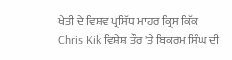ਖੇਤੀ ਦੇ ਵਿਸ਼ਵ ਪ੍ਰਸਿੱਧ ਮਾਹਰ ਕ੍ਰਿਸ ਕਿੱਕ Chris Kik ਵਿਸ਼ੇਸ਼ ਤੌਰ 'ਤੇ ਬਿਕਰਮ ਸਿੰਘ ਦੀ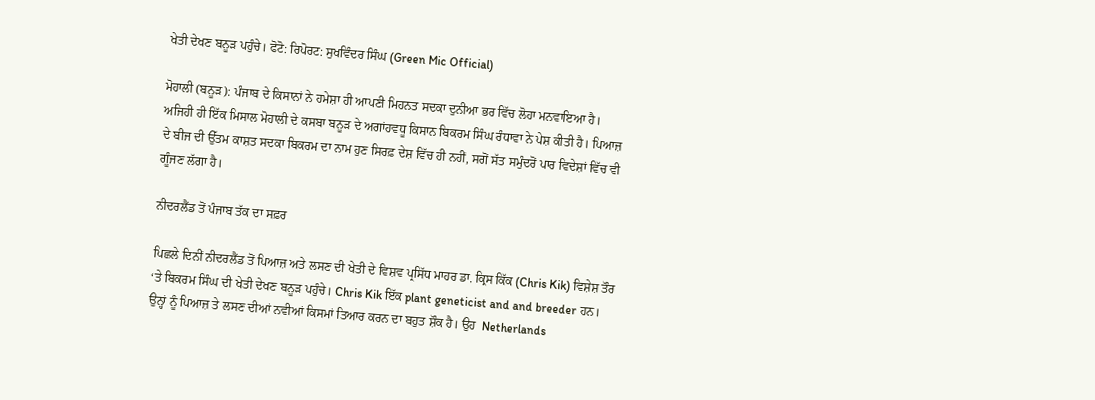ਖੇਤੀ ਦੇਖਣ ਬਨੂੜ ਪਹੁੰਚੇ। ਫੋਟੋ: ਰਿਪੋਰਟ: ਸੁਖਵਿੰਦਰ ਸਿੰਘ (Green Mic Official)

ਮੋਹਾਲੀ (ਬਨੂੜ): ਪੰਜਾਬ ਦੇ ਕਿਸਾਨਾਂ ਨੇ ਹਮੇਸ਼ਾ ਹੀ ਆਪਣੀ ਮਿਹਨਤ ਸਦਕਾ ਦੁਨੀਆ ਭਰ ਵਿੱਚ ਲੋਹਾ ਮਨਵਾਇਆ ਹੈ। ਅਜਿਹੀ ਹੀ ਇੱਕ ਮਿਸਾਲ ਮੋਹਾਲੀ ਦੇ ਕਸਬਾ ਬਨੂੜ ਦੇ ਅਗਾਂਹਵਧੂ ਕਿਸਾਨ ਬਿਕਰਮ ਸਿੰਘ ਰੰਧਾਵਾ ਨੇ ਪੇਸ਼ ਕੀਤੀ ਹੈ। ਪਿਆਜ਼ ਦੇ ਬੀਜ ਦੀ ਉੱਤਮ ਕਾਸ਼ਤ ਸਦਕਾ ਬਿਕਰਮ ਦਾ ਨਾਮ ਹੁਣ ਸਿਰਫ਼ ਦੇਸ਼ ਵਿੱਚ ਹੀ ਨਹੀਂ, ਸਗੋਂ ਸੱਤ ਸਮੁੰਦਰੋਂ ਪਾਰ ਵਿਦੇਸ਼ਾਂ ਵਿੱਚ ਵੀ ਗੂੰਜਣ ਲੱਗਾ ਹੈ।

ਨੀਦਰਲੈਂਡ ਤੋਂ ਪੰਜਾਬ ਤੱਕ ਦਾ ਸਫ਼ਰ

ਪਿਛਲੇ ਦਿਨੀਂ ਨੀਦਰਲੈਂਡ ਤੋਂ ਪਿਆਜ਼ ਅਤੇ ਲਸਣ ਦੀ ਖੇਤੀ ਦੇ ਵਿਸ਼ਵ ਪ੍ਰਸਿੱਧ ਮਾਹਰ ਡਾ. ਕ੍ਰਿਸ ਕਿੱਕ (Chris Kik) ਵਿਸ਼ੇਸ਼ ਤੌਰ ‘ਤੇ ਬਿਕਰਮ ਸਿੰਘ ਦੀ ਖੇਤੀ ਦੇਖਣ ਬਨੂੜ ਪਹੁੰਚੇ। Chris Kik ਇੱਕ plant geneticist and and breeder ਹਨ। ਉਨ੍ਹਾਂ ਨੂੰ ਪਿਆਜ਼ ਤੇ ਲਸਣ ਦੀਆਂ ਨਵੀਆਂ ਕਿਸਮਾਂ ਤਿਆਰ ਕਰਨ ਦਾ ਬਹੁਤ ਸ਼ੌਕ ਹੈ। ਉਹ  Netherlands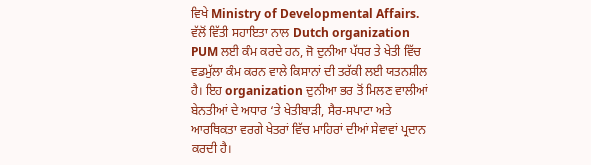ਵਿਖੇ Ministry of Developmental Affairs. ਵੱਲੋਂ ਵਿੱਤੀ ਸਹਾਇਤਾ ਨਾਲ Dutch organization PUM ਲਈ ਕੰਮ ਕਰਦੇ ਹਨ, ਜੋ ਦੁਨੀਆ ਪੱਧਰ ਤੇ ਖੇਤੀ ਵਿੱਚ ਵਡਮੁੱਲਾ ਕੰਮ ਕਰਨ ਵਾਲੇ ਕਿਸਾਨਾਂ ਦੀ ਤਰੱਕੀ ਲਈ ਯਤਨਸ਼ੀਲ ਹੈ। ਇਹ organization ਦੁਨੀਆ ਭਰ ਤੋਂ ਮਿਲਣ ਵਾਲੀਆਂ ਬੇਨਤੀਆਂ ਦੇ ਅਧਾਰ ‘ਤੇ ਖੇਤੀਬਾੜੀ, ਸੈਰ-ਸਪਾਟਾ ਅਤੇ ਆਰਥਿਕਤਾ ਵਰਗੇ ਖੇਤਰਾਂ ਵਿੱਚ ਮਾਹਿਰਾਂ ਦੀਆਂ ਸੇਵਾਵਾਂ ਪ੍ਰਦਾਨ ਕਰਦੀ ਹੈ।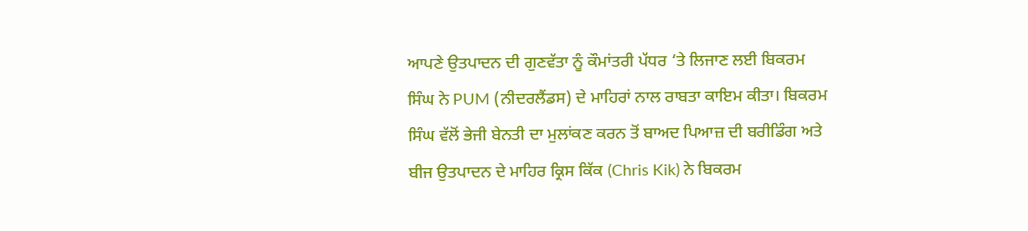ਆਪਣੇ ਉਤਪਾਦਨ ਦੀ ਗੁਣਵੱਤਾ ਨੂੰ ਕੌਮਾਂਤਰੀ ਪੱਧਰ ‘ਤੇ ਲਿਜਾਣ ਲਈ ਬਿਕਰਮ ਸਿੰਘ ਨੇ PUM (ਨੀਦਰਲੈਂਡਸ) ਦੇ ਮਾਹਿਰਾਂ ਨਾਲ ਰਾਬਤਾ ਕਾਇਮ ਕੀਤਾ। ਬਿਕਰਮ ਸਿੰਘ ਵੱਲੋਂ ਭੇਜੀ ਬੇਨਤੀ ਦਾ ਮੁਲਾਂਕਣ ਕਰਨ ਤੋਂ ਬਾਅਦ ਪਿਆਜ਼ ਦੀ ਬਰੀਡਿੰਗ ਅਤੇ ਬੀਜ ਉਤਪਾਦਨ ਦੇ ਮਾਹਿਰ ਕ੍ਰਿਸ ਕਿੱਕ (Chris Kik) ਨੇ ਬਿਕਰਮ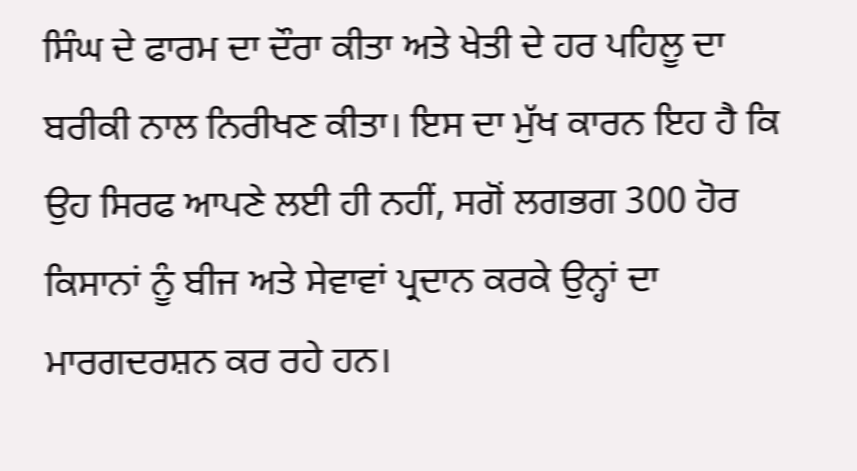ਸਿੰਘ ਦੇ ਫਾਰਮ ਦਾ ਦੌਰਾ ਕੀਤਾ ਅਤੇ ਖੇਤੀ ਦੇ ਹਰ ਪਹਿਲੂ ਦਾ ਬਰੀਕੀ ਨਾਲ ਨਿਰੀਖਣ ਕੀਤਾ। ਇਸ ਦਾ ਮੁੱਖ ਕਾਰਨ ਇਹ ਹੈ ਕਿ ਉਹ ਸਿਰਫ ਆਪਣੇ ਲਈ ਹੀ ਨਹੀਂ, ਸਗੋਂ ਲਗਭਗ 300 ਹੋਰ ਕਿਸਾਨਾਂ ਨੂੰ ਬੀਜ ਅਤੇ ਸੇਵਾਵਾਂ ਪ੍ਰਦਾਨ ਕਰਕੇ ਉਨ੍ਹਾਂ ਦਾ ਮਾਰਗਦਰਸ਼ਨ ਕਰ ਰਹੇ ਹਨ।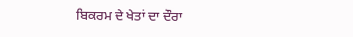ਬਿਕਰਮ ਦੇ ਖੇਤਾਂ ਦਾ ਦੌਰਾ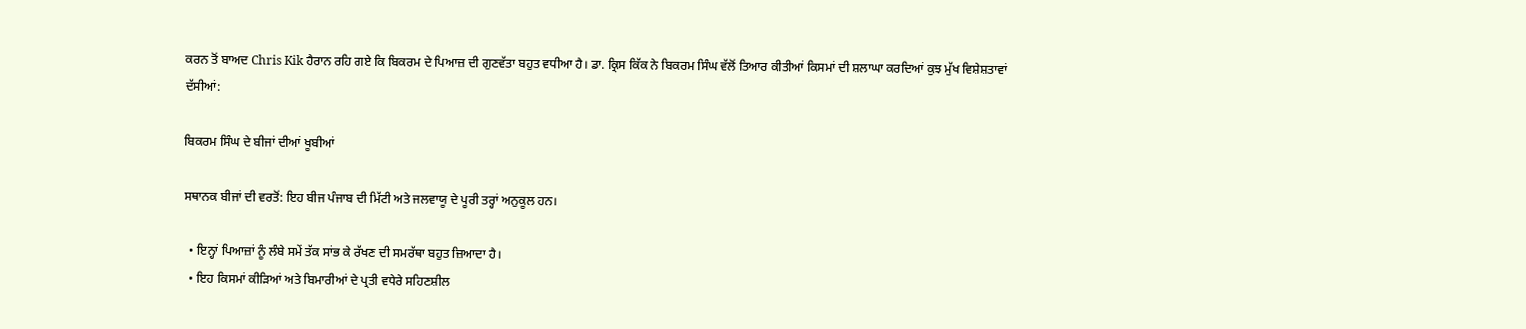ਕਰਨ ਤੋਂ ਬਾਅਦ Chris Kik ਹੈਰਾਨ ਰਹਿ ਗਏ ਕਿ ਬਿਕਰਮ ਦੇ ਪਿਆਜ਼ ਦੀ ਗੁਣਵੱਤਾ ਬਹੁਤ ਵਧੀਆ ਹੈ। ਡਾ. ਕ੍ਰਿਸ ਕਿੱਕ ਨੇ ਬਿਕਰਮ ਸਿੰਘ ਵੱਲੋਂ ਤਿਆਰ ਕੀਤੀਆਂ ਕਿਸਮਾਂ ਦੀ ਸ਼ਲਾਘਾ ਕਰਦਿਆਂ ਕੁਝ ਮੁੱਖ ਵਿਸ਼ੇਸ਼ਤਾਵਾਂ ਦੱਸੀਆਂ:

ਬਿਕਰਮ ਸਿੰਘ ਦੇ ਬੀਜਾਂ ਦੀਆਂ ਖੂਬੀਆਂ

ਸਥਾਨਕ ਬੀਜਾਂ ਦੀ ਵਰਤੋਂ: ਇਹ ਬੀਜ ਪੰਜਾਬ ਦੀ ਮਿੱਟੀ ਅਤੇ ਜਲਵਾਯੂ ਦੇ ਪੂਰੀ ਤਰ੍ਹਾਂ ਅਨੁਕੂਲ ਹਨ।

  • ਇਨ੍ਹਾਂ ਪਿਆਜ਼ਾਂ ਨੂੰ ਲੰਬੇ ਸਮੇਂ ਤੱਕ ਸਾਂਭ ਕੇ ਰੱਖਣ ਦੀ ਸਮਰੱਥਾ ਬਹੁਤ ਜ਼ਿਆਦਾ ਹੈ।
  • ਇਹ ਕਿਸਮਾਂ ਕੀੜਿਆਂ ਅਤੇ ਬਿਮਾਰੀਆਂ ਦੇ ਪ੍ਰਤੀ ਵਧੇਰੇ ਸਹਿਣਸ਼ੀਲ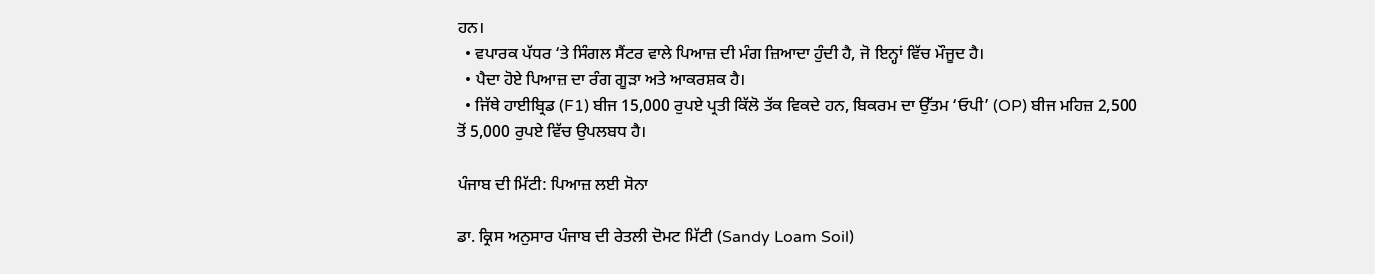ਹਨ।
  • ਵਪਾਰਕ ਪੱਧਰ ‘ਤੇ ਸਿੰਗਲ ਸੈਂਟਰ ਵਾਲੇ ਪਿਆਜ਼ ਦੀ ਮੰਗ ਜ਼ਿਆਦਾ ਹੁੰਦੀ ਹੈ, ਜੋ ਇਨ੍ਹਾਂ ਵਿੱਚ ਮੌਜੂਦ ਹੈ।
  • ਪੈਦਾ ਹੋਏ ਪਿਆਜ਼ ਦਾ ਰੰਗ ਗੂੜਾ ਅਤੇ ਆਕਰਸ਼ਕ ਹੈ।
  • ਜਿੱਥੇ ਹਾਈਬ੍ਰਿਡ (F1) ਬੀਜ 15,000 ਰੁਪਏ ਪ੍ਰਤੀ ਕਿੱਲੋ ਤੱਕ ਵਿਕਦੇ ਹਨ, ਬਿਕਰਮ ਦਾ ਉੱਤਮ ‘ਓਪੀ’ (OP) ਬੀਜ ਮਹਿਜ਼ 2,500 ਤੋਂ 5,000 ਰੁਪਏ ਵਿੱਚ ਉਪਲਬਧ ਹੈ।

ਪੰਜਾਬ ਦੀ ਮਿੱਟੀ: ਪਿਆਜ਼ ਲਈ ਸੋਨਾ

ਡਾ. ਕ੍ਰਿਸ ਅਨੁਸਾਰ ਪੰਜਾਬ ਦੀ ਰੇਤਲੀ ਦੋਮਟ ਮਿੱਟੀ (Sandy Loam Soil)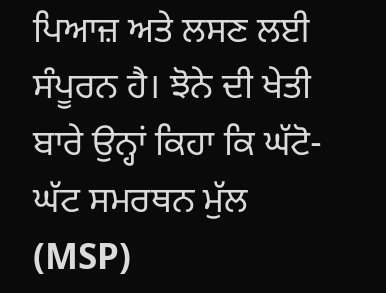ਪਿਆਜ਼ ਅਤੇ ਲਸਣ ਲਈ ਸੰਪੂਰਨ ਹੈ। ਝੋਨੇ ਦੀ ਖੇਤੀ ਬਾਰੇ ਉਨ੍ਹਾਂ ਕਿਹਾ ਕਿ ਘੱਟੋ-ਘੱਟ ਸਮਰਥਨ ਮੁੱਲ (MSP)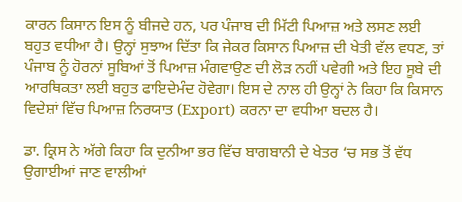ਕਾਰਨ ਕਿਸਾਨ ਇਸ ਨੂੰ ਬੀਜਦੇ ਹਨ, ਪਰ ਪੰਜਾਬ ਦੀ ਮਿੱਟੀ ਪਿਆਜ਼ ਅਤੇ ਲਸਣ ਲਈ ਬਹੁਤ ਵਧੀਆ ਹੈ। ਉਨ੍ਹਾਂ ਸੁਝਾਅ ਦਿੱਤਾ ਕਿ ਜੇਕਰ ਕਿਸਾਨ ਪਿਆਜ਼ ਦੀ ਖੇਤੀ ਵੱਲ ਵਧਣ, ਤਾਂ ਪੰਜਾਬ ਨੂੰ ਹੋਰਨਾਂ ਸੂਬਿਆਂ ਤੋਂ ਪਿਆਜ਼ ਮੰਗਵਾਉਣ ਦੀ ਲੋੜ ਨਹੀਂ ਪਵੇਗੀ ਅਤੇ ਇਹ ਸੂਬੇ ਦੀ ਆਰਥਿਕਤਾ ਲਈ ਬਹੁਤ ਫਾਇਦੇਮੰਦ ਹੋਵੇਗਾ। ਇਸ ਦੇ ਨਾਲ ਹੀ ਉਨ੍ਹਾਂ ਨੇ ਕਿਹਾ ਕਿ ਕਿਸਾਨ ਵਿਦੇਸ਼ਾਂ ਵਿੱਚ ਪਿਆਜ਼ ਨਿਰਯਾਤ (Export) ਕਰਨਾ ਦਾ ਵਧੀਆ ਬਦਲ ਹੈ।

ਡਾ. ਕ੍ਰਿਸ ਨੇ ਅੱਗੇ ਕਿਹਾ ਕਿ ਦੁਨੀਆ ਭਰ ਵਿੱਚ ਬਾਗਬਾਨੀ ਦੇ ਖੇਤਰ ‘ਚ ਸਭ ਤੋਂ ਵੱਧ ਉਗਾਈਆਂ ਜਾਣ ਵਾਲੀਆਂ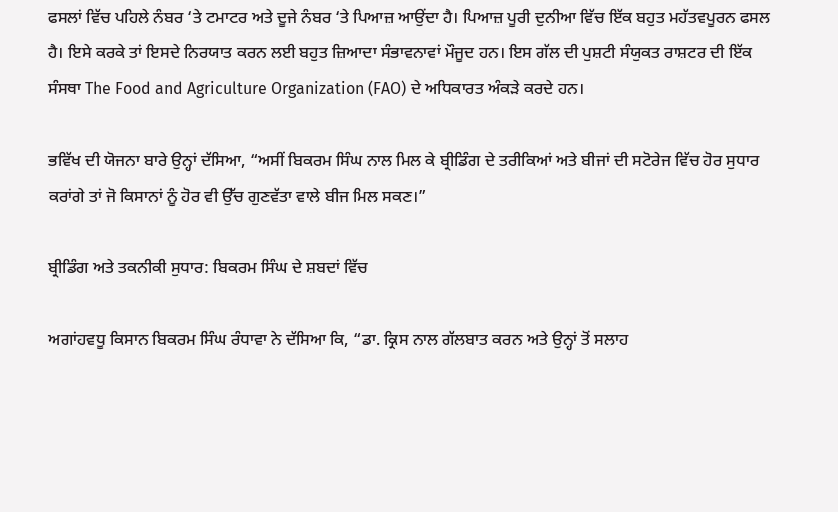ਫਸਲਾਂ ਵਿੱਚ ਪਹਿਲੇ ਨੰਬਰ ‘ਤੇ ਟਮਾਟਰ ਅਤੇ ਦੂਜੇ ਨੰਬਰ ‘ਤੇ ਪਿਆਜ਼ ਆਉਂਦਾ ਹੈ। ਪਿਆਜ਼ ਪੂਰੀ ਦੁਨੀਆ ਵਿੱਚ ਇੱਕ ਬਹੁਤ ਮਹੱਤਵਪੂਰਨ ਫਸਲ ਹੈ। ਇਸੇ ਕਰਕੇ ਤਾਂ ਇਸਦੇ ਨਿਰਯਾਤ ਕਰਨ ਲਈ ਬਹੁਤ ਜ਼ਿਆਦਾ ਸੰਭਾਵਨਾਵਾਂ ਮੌਜੂਦ ਹਨ। ਇਸ ਗੱਲ ਦੀ ਪੁਸ਼ਟੀ ਸੰਯੁਕਤ ਰਾਸ਼ਟਰ ਦੀ ਇੱਕ ਸੰਸਥਾ The Food and Agriculture Organization (FAO) ਦੇ ਅਧਿਕਾਰਤ ਅੰਕੜੇ ਕਰਦੇ ਹਨ।

ਭਵਿੱਖ ਦੀ ਯੋਜਨਾ ਬਾਰੇ ਉਨ੍ਹਾਂ ਦੱਸਿਆ, “ਅਸੀਂ ਬਿਕਰਮ ਸਿੰਘ ਨਾਲ ਮਿਲ ਕੇ ਬ੍ਰੀਡਿੰਗ ਦੇ ਤਰੀਕਿਆਂ ਅਤੇ ਬੀਜਾਂ ਦੀ ਸਟੋਰੇਜ ਵਿੱਚ ਹੋਰ ਸੁਧਾਰ ਕਰਾਂਗੇ ਤਾਂ ਜੋ ਕਿਸਾਨਾਂ ਨੂੰ ਹੋਰ ਵੀ ਉੱਚ ਗੁਣਵੱਤਾ ਵਾਲੇ ਬੀਜ ਮਿਲ ਸਕਣ।”

ਬ੍ਰੀਡਿੰਗ ਅਤੇ ਤਕਨੀਕੀ ਸੁਧਾਰ: ਬਿਕਰਮ ਸਿੰਘ ਦੇ ਸ਼ਬਦਾਂ ਵਿੱਚ

ਅਗਾਂਹਵਧੂ ਕਿਸਾਨ ਬਿਕਰਮ ਸਿੰਘ ਰੰਧਾਵਾ ਨੇ ਦੱਸਿਆ ਕਿ, “ਡਾ. ਕ੍ਰਿਸ ਨਾਲ ਗੱਲਬਾਤ ਕਰਨ ਅਤੇ ਉਨ੍ਹਾਂ ਤੋਂ ਸਲਾਹ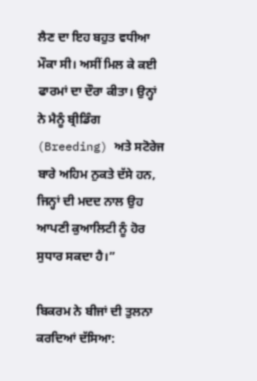ਲੈਣ ਦਾ ਇਹ ਬਹੁਤ ਵਧੀਆ ਮੌਕਾ ਸੀ। ਅਸੀਂ ਮਿਲ ਕੇ ਕਈ ਫਾਰਮਾਂ ਦਾ ਦੌਰਾ ਕੀਤਾ। ਉਨ੍ਹਾਂ ਨੇ ਮੈਨੂੰ ਬ੍ਰੀਡਿੰਗ (Breeding) ਅਤੇ ਸਟੋਰੇਜ ਬਾਰੇ ਅਹਿਮ ਨੁਕਤੇ ਦੱਸੇ ਹਨ, ਜਿਨ੍ਹਾਂ ਦੀ ਮਦਦ ਨਾਲ ਉਹ ਆਪਣੀ ਕੁਆਲਿਟੀ ਨੂੰ ਹੋਰ ਸੁਧਾਰ ਸਕਦਾ ਹੈ।”

ਬਿਕਰਮ ਨੇ ਬੀਜਾਂ ਦੀ ਤੁਲਨਾ ਕਰਦਿਆਂ ਦੱਸਿਆ: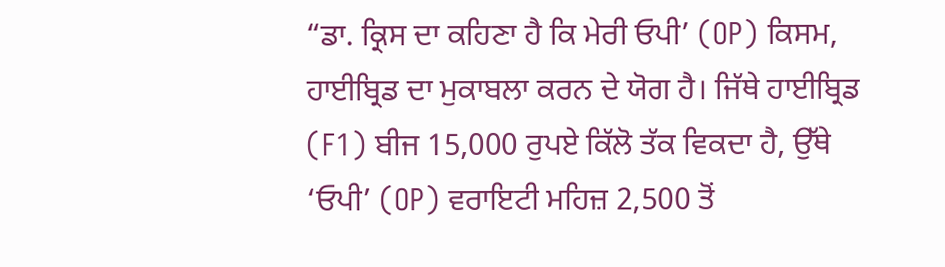“ਡਾ. ਕ੍ਰਿਸ ਦਾ ਕਹਿਣਾ ਹੈ ਕਿ ਮੇਰੀ ਓਪੀ’ (OP) ਕਿਸਮ, ਹਾਈਬ੍ਰਿਡ ਦਾ ਮੁਕਾਬਲਾ ਕਰਨ ਦੇ ਯੋਗ ਹੈ। ਜਿੱਥੇ ਹਾਈਬ੍ਰਿਡ (F1) ਬੀਜ 15,000 ਰੁਪਏ ਕਿੱਲੋ ਤੱਕ ਵਿਕਦਾ ਹੈ, ਉੱਥੇ ‘ਓਪੀ’ (OP) ਵਰਾਇਟੀ ਮਹਿਜ਼ 2,500 ਤੋਂ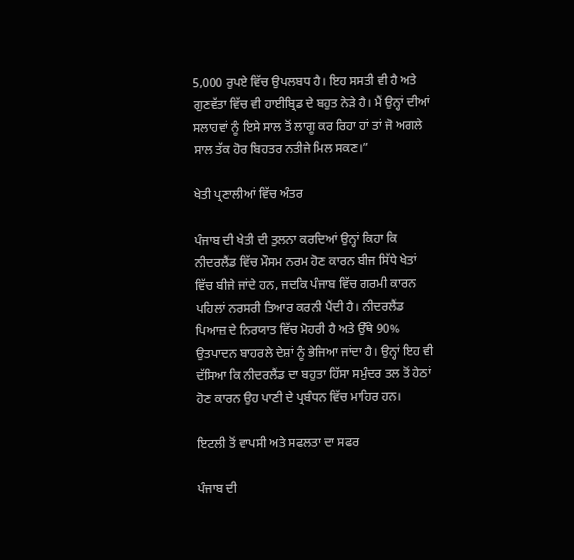5,000 ਰੁਪਏ ਵਿੱਚ ਉਪਲਬਧ ਹੈ। ਇਹ ਸਸਤੀ ਵੀ ਹੈ ਅਤੇ ਗੁਣਵੱਤਾ ਵਿੱਚ ਵੀ ਹਾਈਬ੍ਰਿਡ ਦੇ ਬਹੁਤ ਨੇੜੇ ਹੈ। ਮੈਂ ਉਨ੍ਹਾਂ ਦੀਆਂ ਸਲਾਹਵਾਂ ਨੂੰ ਇਸੇ ਸਾਲ ਤੋਂ ਲਾਗੂ ਕਰ ਰਿਹਾ ਹਾਂ ਤਾਂ ਜੋ ਅਗਲੇ ਸਾਲ ਤੱਕ ਹੋਰ ਬਿਹਤਰ ਨਤੀਜੇ ਮਿਲ ਸਕਣ।”

ਖੇਤੀ ਪ੍ਰਣਾਲੀਆਂ ਵਿੱਚ ਅੰਤਰ

ਪੰਜਾਬ ਦੀ ਖੇਤੀ ਦੀ ਤੁਲਨਾ ਕਰਦਿਆਂ ਉਨ੍ਹਾਂ ਕਿਹਾ ਕਿ ਨੀਦਰਲੈਂਡ ਵਿੱਚ ਮੌਸਮ ਨਰਮ ਹੋਣ ਕਾਰਨ ਬੀਜ ਸਿੱਧੇ ਖੇਤਾਂ ਵਿੱਚ ਬੀਜੇ ਜਾਂਦੇ ਹਨ, ਜਦਕਿ ਪੰਜਾਬ ਵਿੱਚ ਗਰਮੀ ਕਾਰਨ ਪਹਿਲਾਂ ਨਰਸਰੀ ਤਿਆਰ ਕਰਨੀ ਪੈਂਦੀ ਹੈ। ਨੀਦਰਲੈਂਡ ਪਿਆਜ਼ ਦੇ ਨਿਰਯਾਤ ਵਿੱਚ ਮੋਹਰੀ ਹੈ ਅਤੇ ਉੱਥੇ 90% ਉਤਪਾਦਨ ਬਾਹਰਲੇ ਦੇਸ਼ਾਂ ਨੂੰ ਭੇਜਿਆ ਜਾਂਦਾ ਹੈ। ਉਨ੍ਹਾਂ ਇਹ ਵੀ ਦੱਸਿਆ ਕਿ ਨੀਦਰਲੈਂਡ ਦਾ ਬਹੁਤਾ ਹਿੱਸਾ ਸਮੁੰਦਰ ਤਲ ਤੋਂ ਹੇਠਾਂ ਹੋਣ ਕਾਰਨ ਉਹ ਪਾਣੀ ਦੇ ਪ੍ਰਬੰਧਨ ਵਿੱਚ ਮਾਹਿਰ ਹਨ।

ਇਟਲੀ ਤੋਂ ਵਾਪਸੀ ਅਤੇ ਸਫਲਤਾ ਦਾ ਸਫਰ

ਪੰਜਾਬ ਦੀ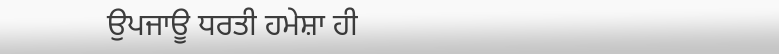ਉਪਜਾਊ ਧਰਤੀ ਹਮੇਸ਼ਾ ਹੀ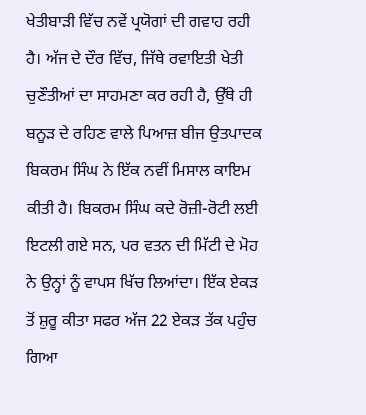ਖੇਤੀਬਾੜੀ ਵਿੱਚ ਨਵੇਂ ਪ੍ਰਯੋਗਾਂ ਦੀ ਗਵਾਹ ਰਹੀ ਹੈ। ਅੱਜ ਦੇ ਦੌਰ ਵਿੱਚ, ਜਿੱਥੇ ਰਵਾਇਤੀ ਖੇਤੀ ਚੁਣੌਤੀਆਂ ਦਾ ਸਾਹਮਣਾ ਕਰ ਰਹੀ ਹੈ, ਉੱਥੇ ਹੀ ਬਨੂੜ ਦੇ ਰਹਿਣ ਵਾਲੇ ਪਿਆਜ਼ ਬੀਜ ਉਤਪਾਦਕ ਬਿਕਰਮ ਸਿੰਘ ਨੇ ਇੱਕ ਨਵੀਂ ਮਿਸਾਲ ਕਾਇਮ ਕੀਤੀ ਹੈ। ਬਿਕਰਮ ਸਿੰਘ ਕਦੇ ਰੋਜ਼ੀ-ਰੋਟੀ ਲਈ ਇਟਲੀ ਗਏ ਸਨ, ਪਰ ਵਤਨ ਦੀ ਮਿੱਟੀ ਦੇ ਮੋਹ ਨੇ ਉਨ੍ਹਾਂ ਨੂੰ ਵਾਪਸ ਖਿੱਚ ਲਿਆਂਦਾ। ਇੱਕ ਏਕੜ ਤੋਂ ਸ਼ੁਰੂ ਕੀਤਾ ਸਫਰ ਅੱਜ 22 ਏਕੜ ਤੱਕ ਪਹੁੰਚ ਗਿਆ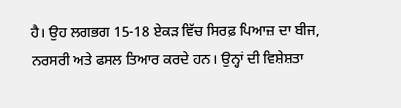ਹੈ। ਉਹ ਲਗਭਗ 15-18 ਏਕੜ ਵਿੱਚ ਸਿਰਫ਼ ਪਿਆਜ਼ ਦਾ ਬੀਜ, ਨਰਸਰੀ ਅਤੇ ਫਸਲ ਤਿਆਰ ਕਰਦੇ ਹਨ। ਉਨ੍ਹਾਂ ਦੀ ਵਿਸ਼ੇਸ਼ਤਾ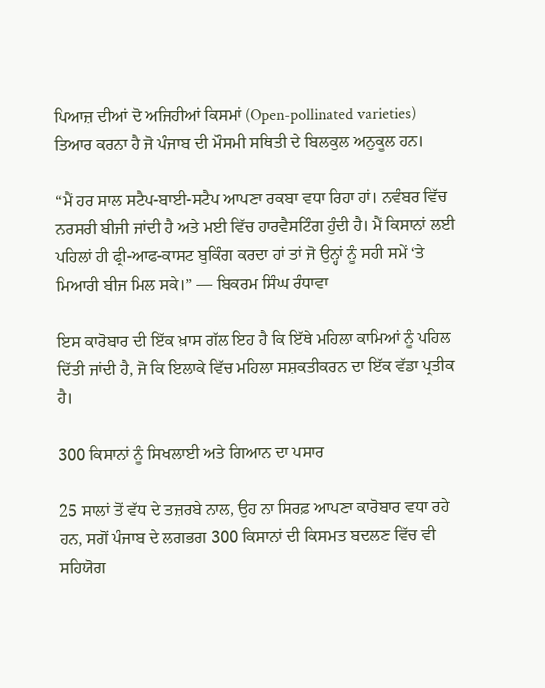ਪਿਆਜ਼ ਦੀਆਂ ਦੋ ਅਜਿਹੀਆਂ ਕਿਸਮਾਂ (Open-pollinated varieties) ਤਿਆਰ ਕਰਨਾ ਹੈ ਜੋ ਪੰਜਾਬ ਦੀ ਮੌਸਮੀ ਸਥਿਤੀ ਦੇ ਬਿਲਕੁਲ ਅਨੁਕੂਲ ਹਨ।

“ਮੈਂ ਹਰ ਸਾਲ ਸਟੈਪ-ਬਾਈ-ਸਟੈਪ ਆਪਣਾ ਰਕਬਾ ਵਧਾ ਰਿਹਾ ਹਾਂ। ਨਵੰਬਰ ਵਿੱਚ ਨਰਸਰੀ ਬੀਜੀ ਜਾਂਦੀ ਹੈ ਅਤੇ ਮਈ ਵਿੱਚ ਹਾਰਵੈਸਟਿੰਗ ਹੁੰਦੀ ਹੈ। ਮੈਂ ਕਿਸਾਨਾਂ ਲਈ ਪਹਿਲਾਂ ਹੀ ਫ੍ਰੀ-ਆਫ-ਕਾਸਟ ਬੁਕਿੰਗ ਕਰਦਾ ਹਾਂ ਤਾਂ ਜੋ ਉਨ੍ਹਾਂ ਨੂੰ ਸਹੀ ਸਮੇਂ ‘ਤੇ ਮਿਆਰੀ ਬੀਜ ਮਿਲ ਸਕੇ।” — ਬਿਕਰਮ ਸਿੰਘ ਰੰਧਾਵਾ

ਇਸ ਕਾਰੋਬਾਰ ਦੀ ਇੱਕ ਖ਼ਾਸ ਗੱਲ ਇਹ ਹੈ ਕਿ ਇੱਥੇ ਮਹਿਲਾ ਕਾਮਿਆਂ ਨੂੰ ਪਹਿਲ ਦਿੱਤੀ ਜਾਂਦੀ ਹੈ, ਜੋ ਕਿ ਇਲਾਕੇ ਵਿੱਚ ਮਹਿਲਾ ਸਸ਼ਕਤੀਕਰਨ ਦਾ ਇੱਕ ਵੱਡਾ ਪ੍ਰਤੀਕ ਹੈ।

300 ਕਿਸਾਨਾਂ ਨੂੰ ਸਿਖਲਾਈ ਅਤੇ ਗਿਆਨ ਦਾ ਪਸਾਰ

25 ਸਾਲਾਂ ਤੋਂ ਵੱਧ ਦੇ ਤਜ਼ਰਬੇ ਨਾਲ, ਉਹ ਨਾ ਸਿਰਫ਼ ਆਪਣਾ ਕਾਰੋਬਾਰ ਵਧਾ ਰਹੇ ਹਨ, ਸਗੋਂ ਪੰਜਾਬ ਦੇ ਲਗਭਗ 300 ਕਿਸਾਨਾਂ ਦੀ ਕਿਸਮਤ ਬਦਲਣ ਵਿੱਚ ਵੀ ਸਹਿਯੋਗ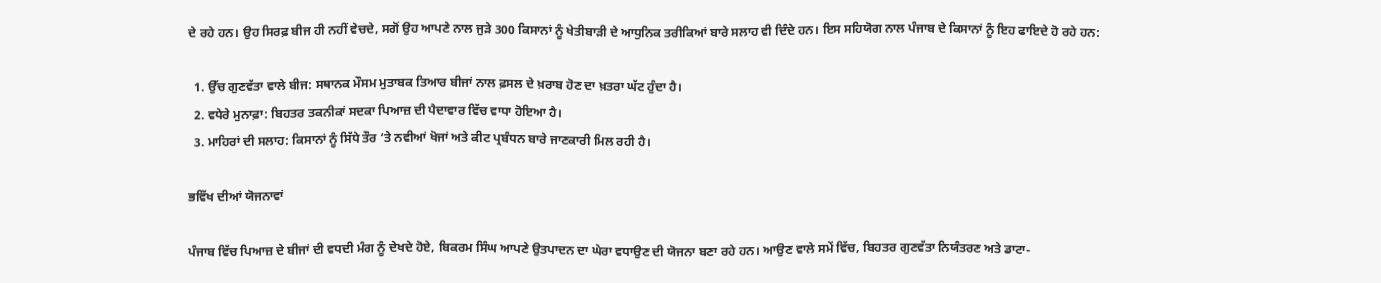ਦੇ ਰਹੇ ਹਨ। ਉਹ ਸਿਰਫ਼ ਬੀਜ ਹੀ ਨਹੀਂ ਵੇਚਦੇ, ਸਗੋਂ ਉਹ ਆਪਣੇ ਨਾਲ ਜੁੜੇ 300 ਕਿਸਾਨਾਂ ਨੂੰ ਖੇਤੀਬਾੜੀ ਦੇ ਆਧੁਨਿਕ ਤਰੀਕਿਆਂ ਬਾਰੇ ਸਲਾਹ ਵੀ ਦਿੰਦੇ ਹਨ। ਇਸ ਸਹਿਯੋਗ ਨਾਲ ਪੰਜਾਬ ਦੇ ਕਿਸਾਨਾਂ ਨੂੰ ਇਹ ਫਾਇਦੇ ਹੋ ਰਹੇ ਹਨ:

  1. ਉੱਚ ਗੁਣਵੱਤਾ ਵਾਲੇ ਬੀਜ: ਸਥਾਨਕ ਮੌਸਮ ਮੁਤਾਬਕ ਤਿਆਰ ਬੀਜਾਂ ਨਾਲ ਫ਼ਸਲ ਦੇ ਖ਼ਰਾਬ ਹੋਣ ਦਾ ਖ਼ਤਰਾ ਘੱਟ ਹੁੰਦਾ ਹੈ।
  2. ਵਧੇਰੇ ਮੁਨਾਫ਼ਾ: ਬਿਹਤਰ ਤਕਨੀਕਾਂ ਸਦਕਾ ਪਿਆਜ਼ ਦੀ ਪੈਦਾਵਾਰ ਵਿੱਚ ਵਾਧਾ ਹੋਇਆ ਹੈ।
  3. ਮਾਹਿਰਾਂ ਦੀ ਸਲਾਹ: ਕਿਸਾਨਾਂ ਨੂੰ ਸਿੱਧੇ ਤੌਰ ‘ਤੇ ਨਵੀਆਂ ਖੋਜਾਂ ਅਤੇ ਕੀਟ ਪ੍ਰਬੰਧਨ ਬਾਰੇ ਜਾਣਕਾਰੀ ਮਿਲ ਰਹੀ ਹੈ।

ਭਵਿੱਖ ਦੀਆਂ ਯੋਜਨਾਵਾਂ

ਪੰਜਾਬ ਵਿੱਚ ਪਿਆਜ਼ ਦੇ ਬੀਜਾਂ ਦੀ ਵਧਦੀ ਮੰਗ ਨੂੰ ਦੇਖਦੇ ਹੋਏ, ਬਿਕਰਮ ਸਿੰਘ ਆਪਣੇ ਉਤਪਾਦਨ ਦਾ ਘੇਰਾ ਵਧਾਉਣ ਦੀ ਯੋਜਨਾ ਬਣਾ ਰਹੇ ਹਨ। ਆਉਣ ਵਾਲੇ ਸਮੇਂ ਵਿੱਚ, ਬਿਹਤਰ ਗੁਣਵੱਤਾ ਨਿਯੰਤਰਣ ਅਤੇ ਡਾਟਾ-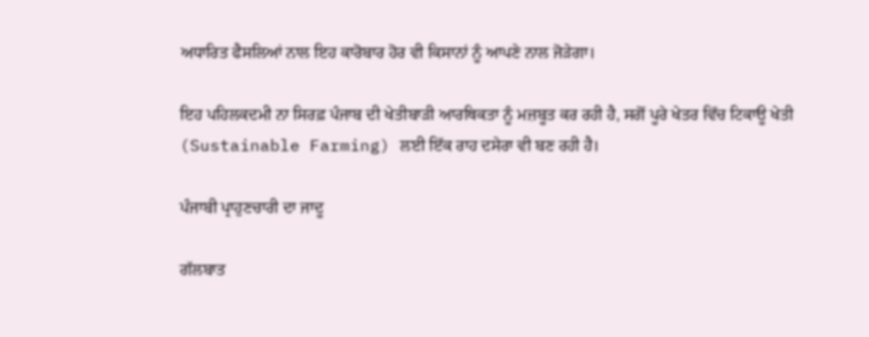ਅਧਾਰਿਤ ਫੈਸਲਿਆਂ ਨਾਲ ਇਹ ਕਾਰੋਬਾਰ ਹੋਰ ਵੀ ਕਿਸਾਨਾਂ ਨੂੰ ਆਪਣੇ ਨਾਲ ਜੋੜੇਗਾ।

ਇਹ ਪਹਿਲਕਦਮੀ ਨਾ ਸਿਰਫ਼ ਪੰਜਾਬ ਦੀ ਖੇਤੀਬਾੜੀ ਆਰਥਿਕਤਾ ਨੂੰ ਮਜ਼ਬੂਤ ਕਰ ਰਹੀ ਹੈ, ਸਗੋਂ ਪੂਰੇ ਖੇਤਰ ਵਿੱਚ ਟਿਕਾਊ ਖੇਤੀ (Sustainable Farming) ਲਈ ਇੱਕ ਰਾਹ ਦਸੇਰਾ ਵੀ ਬਣ ਰਹੀ ਹੈ।

ਪੰਜਾਬੀ ਪ੍ਰਾਹੁਣਚਾਰੀ ਦਾ ਜਾਦੂ

ਗੱਲਬਾਤ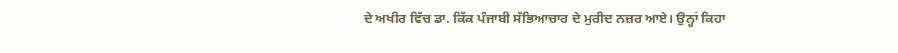ਦੇ ਅਖੀਰ ਵਿੱਚ ਡਾ. ਕਿੱਕ ਪੰਜਾਬੀ ਸੱਭਿਆਚਾਰ ਦੇ ਮੁਰੀਦ ਨਜ਼ਰ ਆਏ। ਉਨ੍ਹਾਂ ਕਿਹਾ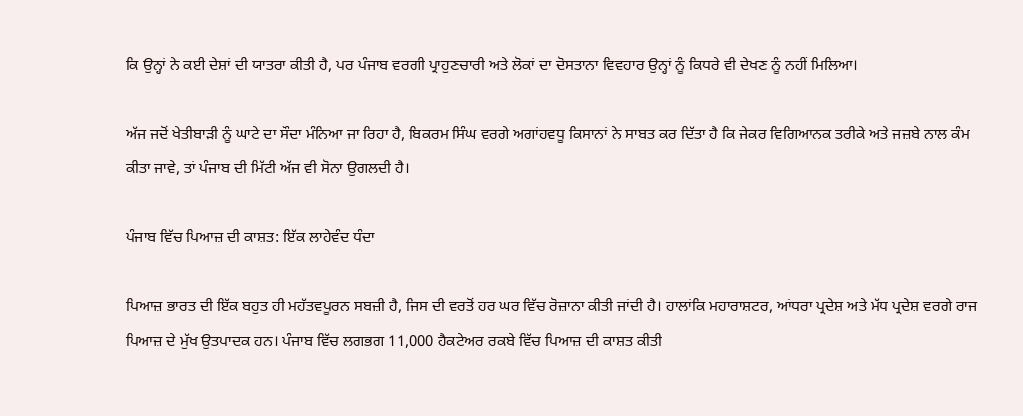ਕਿ ਉਨ੍ਹਾਂ ਨੇ ਕਈ ਦੇਸ਼ਾਂ ਦੀ ਯਾਤਰਾ ਕੀਤੀ ਹੈ, ਪਰ ਪੰਜਾਬ ਵਰਗੀ ਪ੍ਰਾਹੁਣਚਾਰੀ ਅਤੇ ਲੋਕਾਂ ਦਾ ਦੋਸਤਾਨਾ ਵਿਵਹਾਰ ਉਨ੍ਹਾਂ ਨੂੰ ਕਿਧਰੇ ਵੀ ਦੇਖਣ ਨੂੰ ਨਹੀਂ ਮਿਲਿਆ।

ਅੱਜ ਜਦੋਂ ਖੇਤੀਬਾੜੀ ਨੂੰ ਘਾਟੇ ਦਾ ਸੌਦਾ ਮੰਨਿਆ ਜਾ ਰਿਹਾ ਹੈ, ਬਿਕਰਮ ਸਿੰਘ ਵਰਗੇ ਅਗਾਂਹਵਧੂ ਕਿਸਾਨਾਂ ਨੇ ਸਾਬਤ ਕਰ ਦਿੱਤਾ ਹੈ ਕਿ ਜੇਕਰ ਵਿਗਿਆਨਕ ਤਰੀਕੇ ਅਤੇ ਜਜ਼ਬੇ ਨਾਲ ਕੰਮ ਕੀਤਾ ਜਾਵੇ, ਤਾਂ ਪੰਜਾਬ ਦੀ ਮਿੱਟੀ ਅੱਜ ਵੀ ਸੋਨਾ ਉਗਲਦੀ ਹੈ।

ਪੰਜਾਬ ਵਿੱਚ ਪਿਆਜ਼ ਦੀ ਕਾਸ਼ਤ: ਇੱਕ ਲਾਹੇਵੰਦ ਧੰਦਾ

ਪਿਆਜ਼ ਭਾਰਤ ਦੀ ਇੱਕ ਬਹੁਤ ਹੀ ਮਹੱਤਵਪੂਰਨ ਸਬਜ਼ੀ ਹੈ, ਜਿਸ ਦੀ ਵਰਤੋਂ ਹਰ ਘਰ ਵਿੱਚ ਰੋਜ਼ਾਨਾ ਕੀਤੀ ਜਾਂਦੀ ਹੈ। ਹਾਲਾਂਕਿ ਮਹਾਰਾਸ਼ਟਰ, ਆਂਧਰਾ ਪ੍ਰਦੇਸ਼ ਅਤੇ ਮੱਧ ਪ੍ਰਦੇਸ਼ ਵਰਗੇ ਰਾਜ ਪਿਆਜ਼ ਦੇ ਮੁੱਖ ਉਤਪਾਦਕ ਹਨ। ਪੰਜਾਬ ਵਿੱਚ ਲਗਭਗ 11,000 ਹੈਕਟੇਅਰ ਰਕਬੇ ਵਿੱਚ ਪਿਆਜ਼ ਦੀ ਕਾਸ਼ਤ ਕੀਤੀ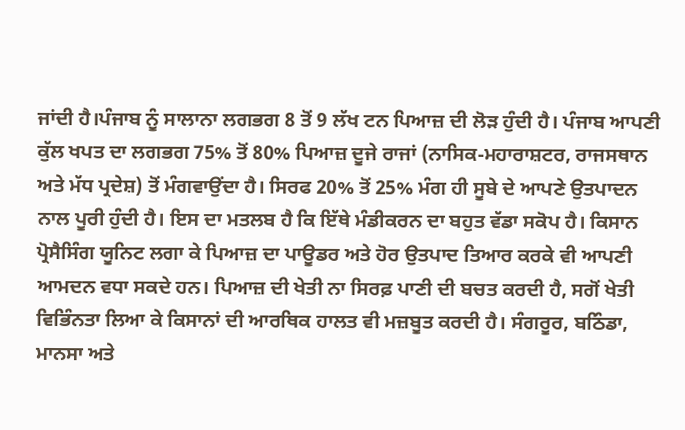ਜਾਂਦੀ ਹੈ।ਪੰਜਾਬ ਨੂੰ ਸਾਲਾਨਾ ਲਗਭਗ 8 ਤੋਂ 9 ਲੱਖ ਟਨ ਪਿਆਜ਼ ਦੀ ਲੋੜ ਹੁੰਦੀ ਹੈ। ਪੰਜਾਬ ਆਪਣੀ ਕੁੱਲ ਖਪਤ ਦਾ ਲਗਭਗ 75% ਤੋਂ 80% ਪਿਆਜ਼ ਦੂਜੇ ਰਾਜਾਂ (ਨਾਸਿਕ-ਮਹਾਰਾਸ਼ਟਰ, ਰਾਜਸਥਾਨ ਅਤੇ ਮੱਧ ਪ੍ਰਦੇਸ਼) ਤੋਂ ਮੰਗਵਾਉਂਦਾ ਹੈ। ਸਿਰਫ 20% ਤੋਂ 25% ਮੰਗ ਹੀ ਸੂਬੇ ਦੇ ਆਪਣੇ ਉਤਪਾਦਨ ਨਾਲ ਪੂਰੀ ਹੁੰਦੀ ਹੈ। ਇਸ ਦਾ ਮਤਲਬ ਹੈ ਕਿ ਇੱਥੇ ਮੰਡੀਕਰਨ ਦਾ ਬਹੁਤ ਵੱਡਾ ਸਕੋਪ ਹੈ। ਕਿਸਾਨ ਪ੍ਰੋਸੈਸਿੰਗ ਯੂਨਿਟ ਲਗਾ ਕੇ ਪਿਆਜ਼ ਦਾ ਪਾਊਡਰ ਅਤੇ ਹੋਰ ਉਤਪਾਦ ਤਿਆਰ ਕਰਕੇ ਵੀ ਆਪਣੀ ਆਮਦਨ ਵਧਾ ਸਕਦੇ ਹਨ। ਪਿਆਜ਼ ਦੀ ਖੇਤੀ ਨਾ ਸਿਰਫ਼ ਪਾਣੀ ਦੀ ਬਚਤ ਕਰਦੀ ਹੈ, ਸਗੋਂ ਖੇਤੀ ਵਿਭਿੰਨਤਾ ਲਿਆ ਕੇ ਕਿਸਾਨਾਂ ਦੀ ਆਰਥਿਕ ਹਾਲਤ ਵੀ ਮਜ਼ਬੂਤ ਕਰਦੀ ਹੈ। ਸੰਗਰੂਰ, ਬਠਿੰਡਾ, ਮਾਨਸਾ ਅਤੇ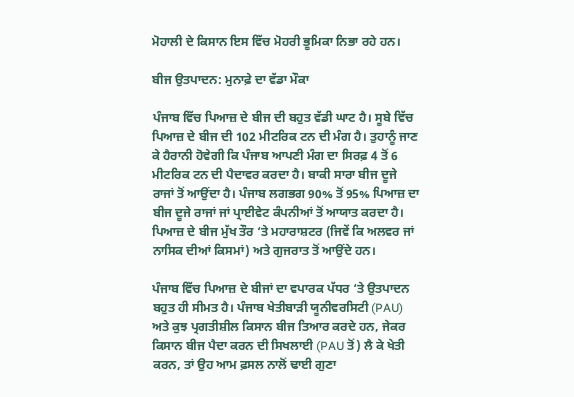ਮੋਹਾਲੀ ਦੇ ਕਿਸਾਨ ਇਸ ਵਿੱਚ ਮੋਹਰੀ ਭੂਮਿਕਾ ਨਿਭਾ ਰਹੇ ਹਨ।

ਬੀਜ ਉਤਪਾਦਨ: ਮੁਨਾਫ਼ੇ ਦਾ ਵੱਡਾ ਮੌਕਾ

ਪੰਜਾਬ ਵਿੱਚ ਪਿਆਜ਼ ਦੇ ਬੀਜ ਦੀ ਬਹੁਤ ਵੱਡੀ ਘਾਟ ਹੈ। ਸੂਬੇ ਵਿੱਚ ਪਿਆਜ਼ ਦੇ ਬੀਜ ਦੀ 102 ਮੀਟਰਿਕ ਟਨ ਦੀ ਮੰਗ ਹੈ। ਤੁਹਾਨੂੰ ਜਾਣ ਕੇ ਹੈਰਾਨੀ ਹੋਵੇਗੀ ਕਿ ਪੰਜਾਬ ਆਪਣੀ ਮੰਗ ਦਾ ਸਿਰਫ਼ 4 ਤੋਂ 6 ਮੀਟਰਿਕ ਟਨ ਦੀ ਪੈਦਾਵਰ ਕਰਦਾ ਹੈ। ਬਾਕੀ ਸਾਰਾ ਬੀਜ ਦੂਜੇ ਰਾਜਾਂ ਤੋਂ ਆਉਂਦਾ ਹੈ। ਪੰਜਾਬ ਲਗਭਗ 90% ਤੋਂ 95% ਪਿਆਜ਼ ਦਾ ਬੀਜ ਦੂਜੇ ਰਾਜਾਂ ਜਾਂ ਪ੍ਰਾਈਵੇਟ ਕੰਪਨੀਆਂ ਤੋਂ ਆਯਾਤ ਕਰਦਾ ਹੈ। ਪਿਆਜ਼ ਦੇ ਬੀਜ ਮੁੱਖ ਤੌਰ ‘ਤੇ ਮਹਾਰਾਸ਼ਟਰ (ਜਿਵੇਂ ਕਿ ਅਲਵਰ ਜਾਂ ਨਾਸਿਕ ਦੀਆਂ ਕਿਸਮਾਂ) ਅਤੇ ਗੁਜਰਾਤ ਤੋਂ ਆਉਂਦੇ ਹਨ।

ਪੰਜਾਬ ਵਿੱਚ ਪਿਆਜ਼ ਦੇ ਬੀਜਾਂ ਦਾ ਵਪਾਰਕ ਪੱਧਰ ‘ਤੇ ਉਤਪਾਦਨ ਬਹੁਤ ਹੀ ਸੀਮਤ ਹੈ। ਪੰਜਾਬ ਖੇਤੀਬਾੜੀ ਯੂਨੀਵਰਸਿਟੀ (PAU) ਅਤੇ ਕੁਝ ਪ੍ਰਗਤੀਸ਼ੀਲ ਕਿਸਾਨ ਬੀਜ ਤਿਆਰ ਕਰਦੇ ਹਨ, ਜੇਕਰ ਕਿਸਾਨ ਬੀਜ ਪੈਦਾ ਕਰਨ ਦੀ ਸਿਖਲਾਈ (PAU ਤੋਂ) ਲੈ ਕੇ ਖੇਤੀ ਕਰਨ, ਤਾਂ ਉਹ ਆਮ ਫ਼ਸਲ ਨਾਲੋਂ ਢਾਈ ਗੁਣਾ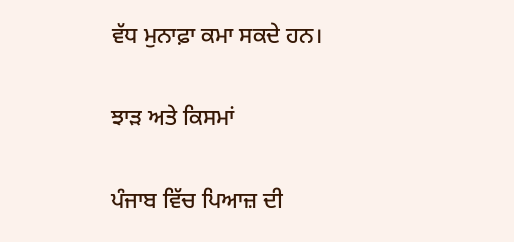ਵੱਧ ਮੁਨਾਫ਼ਾ ਕਮਾ ਸਕਦੇ ਹਨ।

ਝਾੜ ਅਤੇ ਕਿਸਮਾਂ

ਪੰਜਾਬ ਵਿੱਚ ਪਿਆਜ਼ ਦੀ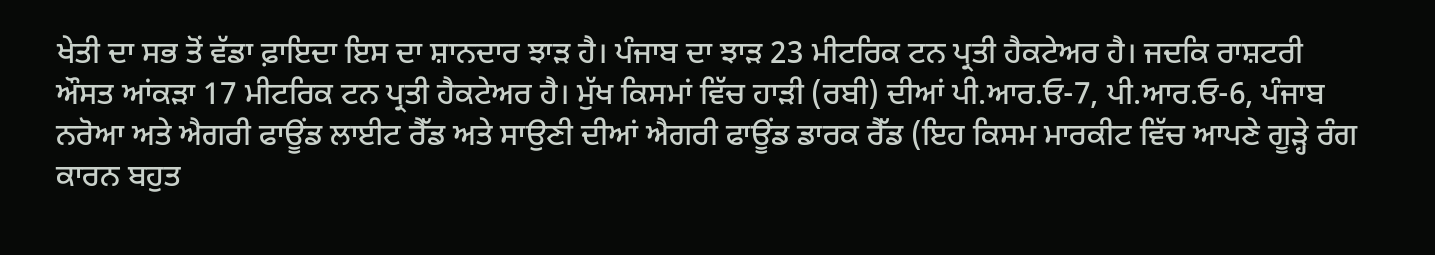ਖੇਤੀ ਦਾ ਸਭ ਤੋਂ ਵੱਡਾ ਫ਼ਾਇਦਾ ਇਸ ਦਾ ਸ਼ਾਨਦਾਰ ਝਾੜ ਹੈ। ਪੰਜਾਬ ਦਾ ਝਾੜ 23 ਮੀਟਰਿਕ ਟਨ ਪ੍ਰਤੀ ਹੈਕਟੇਅਰ ਹੈ। ਜਦਕਿ ਰਾਸ਼ਟਰੀ ਔਸਤ ਆਂਕੜਾ 17 ਮੀਟਰਿਕ ਟਨ ਪ੍ਰਤੀ ਹੈਕਟੇਅਰ ਹੈ। ਮੁੱਖ ਕਿਸਮਾਂ ਵਿੱਚ ਹਾੜੀ (ਰਬੀ) ਦੀਆਂ ਪੀ.ਆਰ.ਓ-7, ਪੀ.ਆਰ.ਓ-6, ਪੰਜਾਬ ਨਰੋਆ ਅਤੇ ਐਗਰੀ ਫਾਊਂਡ ਲਾਈਟ ਰੈੱਡ ਅਤੇ ਸਾਉਣੀ ਦੀਆਂ ਐਗਰੀ ਫਾਊਂਡ ਡਾਰਕ ਰੈੱਡ (ਇਹ ਕਿਸਮ ਮਾਰਕੀਟ ਵਿੱਚ ਆਪਣੇ ਗੂੜ੍ਹੇ ਰੰਗ ਕਾਰਨ ਬਹੁਤ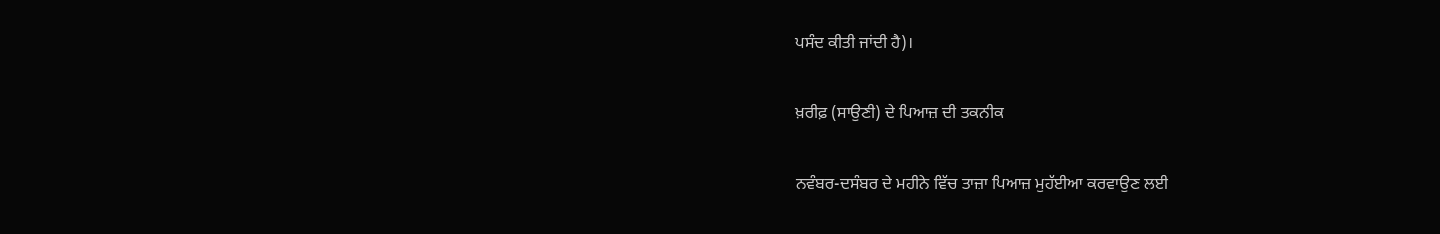ਪਸੰਦ ਕੀਤੀ ਜਾਂਦੀ ਹੈ)।

ਖ਼ਰੀਫ਼ (ਸਾਉਣੀ) ਦੇ ਪਿਆਜ਼ ਦੀ ਤਕਨੀਕ

ਨਵੰਬਰ-ਦਸੰਬਰ ਦੇ ਮਹੀਨੇ ਵਿੱਚ ਤਾਜ਼ਾ ਪਿਆਜ਼ ਮੁਹੱਈਆ ਕਰਵਾਉਣ ਲਈ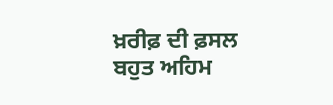ਖ਼ਰੀਫ਼ ਦੀ ਫ਼ਸਲ ਬਹੁਤ ਅਹਿਮ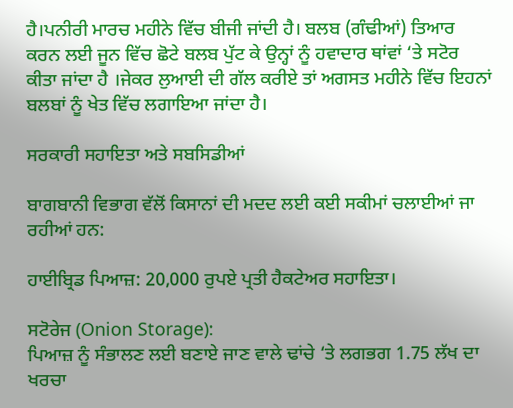ਹੈ।ਪਨੀਰੀ ਮਾਰਚ ਮਹੀਨੇ ਵਿੱਚ ਬੀਜੀ ਜਾਂਦੀ ਹੈ। ਬਲਬ (ਗੰਢੀਆਂ) ਤਿਆਰ ਕਰਨ ਲਈ ਜੂਨ ਵਿੱਚ ਛੋਟੇ ਬਲਬ ਪੁੱਟ ਕੇ ਉਨ੍ਹਾਂ ਨੂੰ ਹਵਾਦਾਰ ਥਾਂਵਾਂ ‘ਤੇ ਸਟੋਰ ਕੀਤਾ ਜਾਂਦਾ ਹੈ ।ਜੇਕਰ ਲੁਆਈ ਦੀ ਗੱਲ ਕਰੀਏ ਤਾਂ ਅਗਸਤ ਮਹੀਨੇ ਵਿੱਚ ਇਹਨਾਂ ਬਲਬਾਂ ਨੂੰ ਖੇਤ ਵਿੱਚ ਲਗਾਇਆ ਜਾਂਦਾ ਹੈ।

ਸਰਕਾਰੀ ਸਹਾਇਤਾ ਅਤੇ ਸਬਸਿਡੀਆਂ

ਬਾਗਬਾਨੀ ਵਿਭਾਗ ਵੱਲੋਂ ਕਿਸਾਨਾਂ ਦੀ ਮਦਦ ਲਈ ਕਈ ਸਕੀਮਾਂ ਚਲਾਈਆਂ ਜਾ ਰਹੀਆਂ ਹਨ:

ਹਾਈਬ੍ਰਿਡ ਪਿਆਜ਼: 20,000 ਰੁਪਏ ਪ੍ਰਤੀ ਹੈਕਟੇਅਰ ਸਹਾਇਤਾ।

ਸਟੋਰੇਜ (Onion Storage):
ਪਿਆਜ਼ ਨੂੰ ਸੰਭਾਲਣ ਲਈ ਬਣਾਏ ਜਾਣ ਵਾਲੇ ਢਾਂਚੇ ‘ਤੇ ਲਗਭਗ 1.75 ਲੱਖ ਦਾ ਖਰਚਾ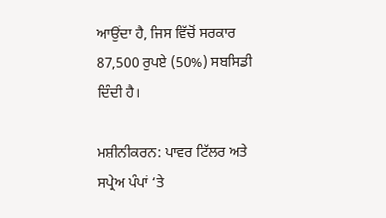ਆਉਂਦਾ ਹੈ, ਜਿਸ ਵਿੱਚੋਂ ਸਰਕਾਰ 87,500 ਰੁਪਏ (50%) ਸਬਸਿਡੀ ਦਿੰਦੀ ਹੈ।

ਮਸ਼ੀਨੀਕਰਨ: ਪਾਵਰ ਟਿੱਲਰ ਅਤੇ ਸਪ੍ਰੇਅ ਪੰਪਾਂ ‘ਤੇ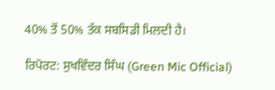40% ਤੋਂ 50% ਤੱਕ ਸਬਸਿਡੀ ਮਿਲਦੀ ਹੈ।

ਰਿਪੋਰਟ: ਸੁਖਵਿੰਦਰ ਸਿੰਘ (Green Mic Official)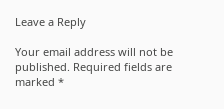Leave a Reply

Your email address will not be published. Required fields are marked *